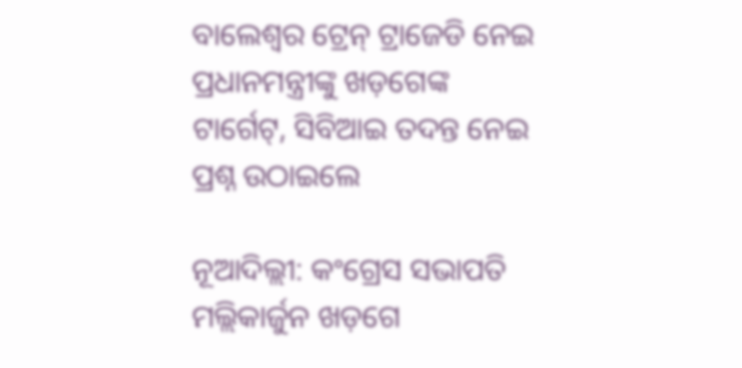ବାଲେଶ୍ବର ଟ୍ରେନ୍ ଟ୍ରାଜେଡି ନେଇ ପ୍ରଧାନମନ୍ତ୍ରୀଙ୍କୁ ଖଡ଼ଗେଙ୍କ ଟାର୍ଗେଟ୍, ସିବିଆଇ ତଦନ୍ତ ନେଇ ପ୍ରଶ୍ନ ଉଠାଇଲେ

ନୂଆଦିଲ୍ଲୀ: କଂଗ୍ରେସ ସଭାପତି ମଲ୍ଲିକାର୍ଜୁନ ଖଡ଼ଗେ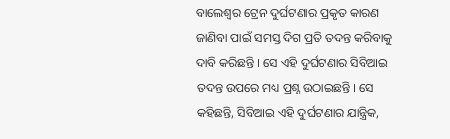ବାଲେଶ୍ବର ଟ୍ରେନ ଦୁର୍ଘଟଣାର ପ୍ରକୃତ କାରଣ ଜାଣିବା ପାଇଁ ସମସ୍ତ ଦିଗ ପ୍ରତି ତଦନ୍ତ କରିବାକୁ ଦାବି କରିଛନ୍ତି । ସେ ଏହି ଦୁର୍ଘଟଣାର ସିବିଆଇ ତଦନ୍ତ ଉପରେ ମଧ୍ୟ ପ୍ରଶ୍ନ ଉଠାଇଛନ୍ତି ‌‌। ସେ କହିଛନ୍ତି, ସିବିଆଇ ଏହି ଦୁର୍ଘଟଣାର ଯାନ୍ତ୍ରିକ,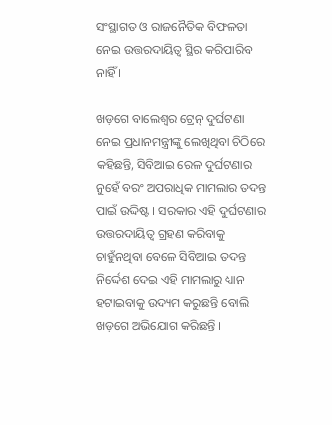ସଂସ୍ଥାଗତ ଓ ରାଜନୈତିକ ବିଫଳତା ନେଇ ଉତ୍ତରଦାୟିତ୍ୱ ସ୍ଥିର କରିପାରିବ ନାହିଁ ।

ଖଡ଼ଗେ ବାଲେଶ୍ବର ଟ୍ରେନ୍ ଦୁର୍ଘଟଣା ନେଇ ପ୍ରଧାନମନ୍ତ୍ରୀଙ୍କୁ ଲେଖିଥିବା ଚିଠିରେ କହିଛନ୍ତି, ସିବିଆଇ ରେଳ ଦୁର୍ଘଟଣାର ନୁହେଁ ବରଂ ଅପରାଧିକ ମାମଲାର ତଦନ୍ତ ପାଇଁ ଉଦ୍ଦିଷ୍ଟ । ସରକାର ଏହି ଦୁର୍ଘଟଣାର ଉତ୍ତରଦାୟିତ୍ୱ ଗ୍ରହଣ କରିବାକୁ ଚାହୁଁନଥିବା ବେଳେ ସିବିଆଇ ତଦନ୍ତ ନିର୍ଦ୍ଦେଶ ଦେଇ ଏହି ମାମଲାରୁ ଧ୍ୟାନ ହଟାଇବାକୁ ଉଦ୍ୟମ କରୁଛନ୍ତି ବୋଲି‌ ଖଡ଼ଗେ ଅଭିଯୋଗ କରିଛନ୍ତି ।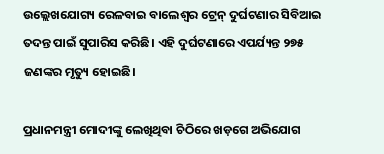ଉଲ୍ଲେଖଯୋଗ୍ୟ ରେଳବାଇ ବାଲେଶ୍ଵର ଟ୍ରେନ୍ ଦୁର୍ଘଟଣାର ସିବିଆଇ ତଦନ୍ତ ପାଇଁ ସୁପାରିସ କରିଛି। ଏହି ଦୁର୍ଘଟଣାରେ ଏପର୍ଯ୍ୟନ୍ତ ୨୭୫ ଜଣଙ୍କର ମୃତ୍ୟୁ ହୋଇଛି।

ପ୍ରଧାନମନ୍ତ୍ରୀ ମୋଦୀଙ୍କୁ ଲେଖିଥିବା ଚିଠିରେ ଖଡ଼ଗେ ଅଭିଯୋଗ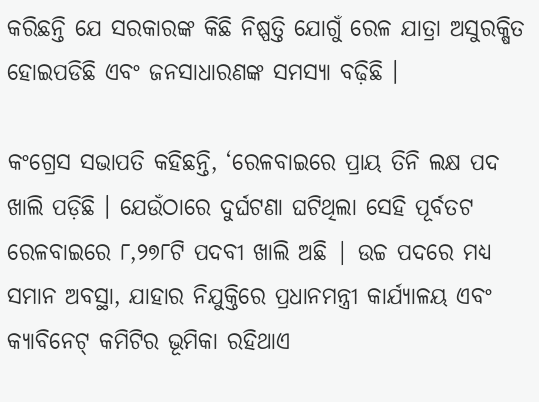କରିଛନ୍ତି ଯେ ସରକାରଙ୍କ କିଛି ନିଷ୍ପତ୍ତି ଯୋଗୁଁ ରେଳ ଯାତ୍ରା ଅସୁରକ୍ଷିତ ହୋଇପଡିଛି ଏବଂ ଜନସାଧାରଣଙ୍କ ସମସ୍ୟା ବଢ଼ିଛି ।

କଂଗ୍ରେସ ସଭାପତି କହିଛନ୍ତି, ‘ରେଳବାଇରେ ପ୍ରାୟ ତିନି ଲକ୍ଷ ପଦ ଖାଲି ପଡ଼ିଛି । ଯେଉଁଠାରେ ଦୁର୍ଘଟଣା ଘଟିଥିଲା ସେହି ପୂର୍ବତଟ ରେଳବାଇରେ ୮,୨୭୮ଟି ପଦବୀ ଖାଲି ଅଛି | ଉଚ୍ଚ ପଦରେ ମଧ୍ୟ ସମାନ ଅବସ୍ଥା, ଯାହାର ନିଯୁକ୍ତିରେ ପ୍ରଧାନମନ୍ତ୍ରୀ କାର୍ଯ୍ୟାଳୟ ଏବଂ କ୍ୟାବିନେଟ୍ କମିଟିର ଭୂମିକା ରହିଥାଏ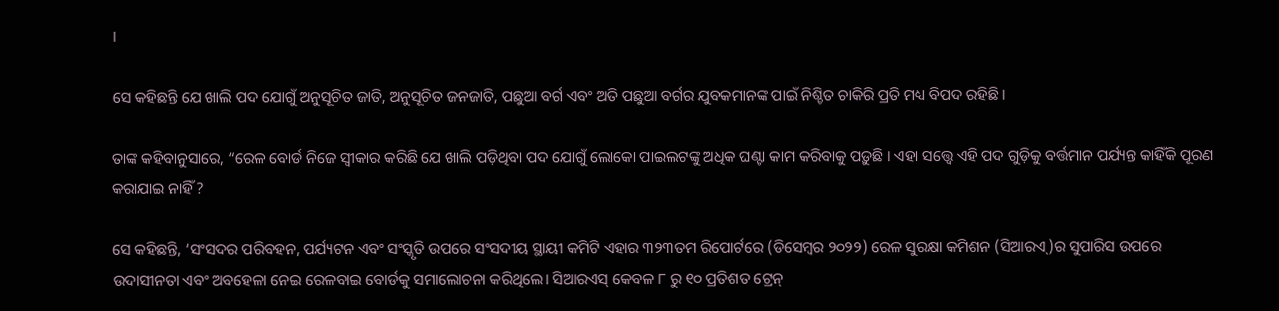।

ସେ କହିଛନ୍ତି ଯେ ଖାଲି ପଦ ଯୋଗୁଁ ଅନୁସୂଚିତ ଜାତି, ଅନୁସୂଚିତ ଜନଜାତି, ପଛୁଆ ବର୍ଗ ଏବଂ ଅତି ପଛୁଆ ବର୍ଗର ଯୁବକମାନଙ୍କ ପାଇଁ ନିଶ୍ଚିତ ଚାକିରି ପ୍ରତି ମଧ୍ୟ ବିପଦ ରହିଛି।

ତାଙ୍କ କହିବାନୁସାରେ, “ରେଳ ବୋର୍ଡ ନିଜେ ସ୍ୱୀକାର କରିଛି ଯେ ଖାଲି ପଡ଼ିଥିବା ପଦ ଯୋଗୁଁ ଲୋକୋ ପାଇଲଟଙ୍କୁ ଅଧିକ ଘଣ୍ଟା କାମ କରିବାକୁ ପଡ଼ୁଛି । ଏହା ସତ୍ତ୍ବେ ଏହି ପଦ ଗୁଡ଼ିକୁ ବର୍ତ୍ତମାନ ପର୍ଯ୍ୟନ୍ତ କାହିଁକି ପୂରଣ କରାଯାଇ ନାହିଁ ?

ସେ କହିଛନ୍ତି, ‘ସଂସଦର ପରିବହନ, ପର୍ଯ୍ୟଟନ ଏବଂ ସଂସ୍କୃତି ଉପରେ ସଂସଦୀୟ ସ୍ଥାୟୀ କମିଟି ଏହାର ୩୨୩ତମ ରିପୋର୍ଟରେ (ଡିସେମ୍ବର ୨୦୨୨) ରେଳ ସୁରକ୍ଷା କମିଶନ (ସିଆରଏ୍)ର ସୁପାରିସ ଉପରେ ଉଦାସୀନତା ଏବଂ ଅବହେଳା ନେଇ ରେଳବାଇ ବୋର୍ଡକୁ ସମାଲୋଚନା କରିଥିଲେ। ସିଆରଏସ୍ କେବଳ ୮ ରୁ ୧୦ ପ୍ରତିଶତ ଟ୍ରେନ୍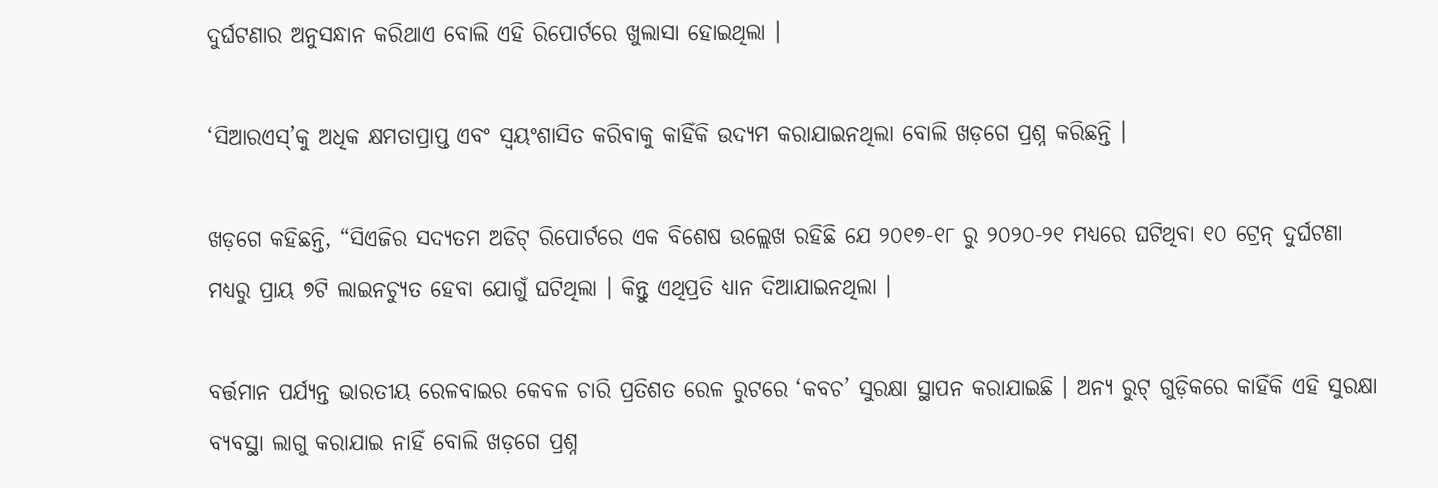ଦୁର୍ଘଟଣାର ଅନୁସନ୍ଧାନ କରିଥାଏ ବୋଲି ଏହି ରିପୋର୍ଟରେ ଖୁଲାସା ହୋଇଥିଲା ।

‘ସିଆରଏସ୍’କୁ ଅଧିକ କ୍ଷମତାପ୍ରାପ୍ତ ଏବଂ ସ୍ୱୟଂଶାସିତ କରିବାକୁ କାହିଁକି ଉଦ୍ୟମ କରାଯାଇନଥିଲା ବୋଲି ଖଡ଼ଗେ ପ୍ରଶ୍ନ କରିଛନ୍ତି ।

ଖଡ଼ଗେ କହିଛନ୍ତି, “ସିଏଜିର ସଦ୍ୟତମ ଅଡିଟ୍ ରିପୋର୍ଟରେ ଏକ ବିଶେଷ ଉଲ୍ଲେଖ ରହିଛି ଯେ ୨୦୧୭-୧୮ ରୁ ୨୦୨୦-୨୧ ମଧ୍ୟରେ ଘଟିଥିବା ୧୦ ଟ୍ରେନ୍ ଦୁର୍ଘଟଣା ମଧ୍ୟରୁ ପ୍ରାୟ ୭ଟି ଲାଇନଚ୍ୟୁତ ହେବା ଯୋଗୁଁ ଘଟିଥିଲା । କିନ୍ତୁ ଏଥିପ୍ରତି ଧ୍ୟାନ ଦିଆଯାଇନଥିଲା ।

ବର୍ତ୍ତମାନ ପର୍ଯ୍ୟନ୍ତ ଭାରତୀୟ ରେଳବାଇର କେବଳ ଚାରି ପ୍ରତିଶତ ରେଳ ରୁଟରେ ‘କବଚ’ ସୁରକ୍ଷା ସ୍ଥାପନ କରାଯାଇଛି । ଅନ୍ୟ ରୁଟ୍ ଗୁଡ଼ିକରେ କାହିଁକି ଏହି ସୁରକ୍ଷା ବ୍ୟବସ୍ଥା ଲାଗୁ କରାଯାଇ ନାହିଁ ବୋଲି ଖଡ଼ଗେ ପ୍ରଶ୍ନ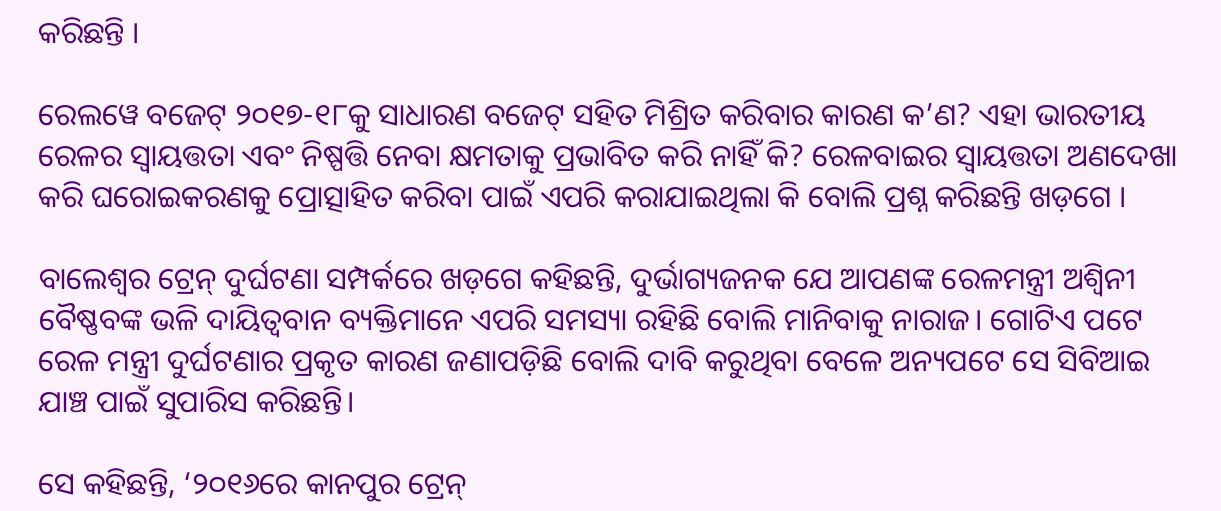କରିଛନ୍ତି ।

ରେଲୱେ ବଜେଟ୍ ୨୦୧୭-୧୮କୁ ସାଧାରଣ ବଜେଟ୍ ସହିତ ମିଶ୍ରିତ କରିବାର କାରଣ କ’ଣ? ଏହା ଭାରତୀୟ ରେଳର ସ୍ୱାୟତ୍ତତା ଏବଂ ନିଷ୍ପତ୍ତି ନେବା କ୍ଷମତାକୁ ପ୍ରଭାବିତ କରି ନାହିଁ କି? ରେଳବାଇର ସ୍ୱାୟତ୍ତତା ଅଣଦେଖା କରି ଘରୋଇକରଣକୁ ପ୍ରୋତ୍ସାହିତ କରିବା ପାଇଁ ଏପରି କରାଯାଇଥିଲା କି ବୋଲି ପ୍ରଶ୍ନ କରିଛନ୍ତି ଖଡ଼ଗେ ।

ବାଲେଶ୍ବର ଟ୍ରେନ୍ ଦୁର୍ଘଟଣା ସମ୍ପର୍କରେ ଖଡ଼ଗେ କହିଛନ୍ତି, ଦୁର୍ଭାଗ୍ୟଜନକ ଯେ ଆପଣଙ୍କ ରେଳମନ୍ତ୍ରୀ ଅଶ୍ୱିନୀ ବୈଷ୍ଣବଙ୍କ ଭଳି ଦାୟିତ୍ବବାନ ବ୍ୟକ୍ତିମାନେ ଏପରି ସମସ୍ୟା ରହିଛି ବୋଲି ମାନିବାକୁ ନାରାଜ। ଗୋଟିଏ ପଟେ ରେଳ ମନ୍ତ୍ରୀ ଦୁର୍ଘଟଣାର ପ୍ରକୃତ କାରଣ ଜଣାପଡ଼ିଛି ବୋଲି ଦାବି କରୁଥିବା ବେଳେ ଅନ୍ୟପଟେ ସେ ସିବିଆଇ ଯାଞ୍ଚ ପାଇଁ ସୁପାରିସ କରିଛନ୍ତି।

ସେ କହିଛନ୍ତି, ‘୨୦୧୬ରେ କାନପୁର ଟ୍ରେନ୍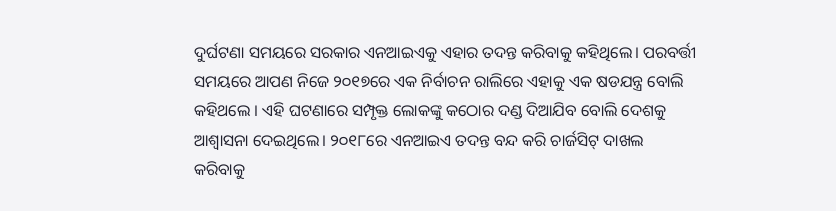ଦୁର୍ଘଟଣା ସମୟରେ ସରକାର ଏନଆଇଏକୁ ଏହାର ତଦନ୍ତ କରିବାକୁ କହିଥିଲେ। ପରବର୍ତ୍ତୀ ସମୟରେ ଆପଣ ନିଜେ ୨୦୧୭ରେ ଏକ ନିର୍ବାଚନ ରାଲିରେ ଏହାକୁ ଏକ ଷଡଯନ୍ତ୍ର ବୋଲି କହିଥଲେ । ଏହି ଘଟଣାରେ ସମ୍ପୃକ୍ତ ଲୋକଙ୍କୁ କଠୋର ଦଣ୍ଡ ଦିଆଯିବ ବୋଲି ଦେଶକୁ ଆଶ୍ୱାସନା ଦେଇଥିଲେ। ୨୦୧୮ରେ ଏନଆଇଏ ତଦନ୍ତ ବନ୍ଦ କରି ଚାର୍ଜସିଟ୍ ଦାଖଲ କରିବାକୁ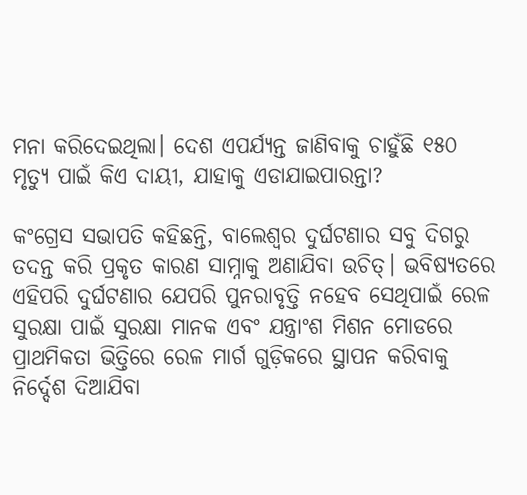ମନା କରିଦେଇଥିଲା। ଦେଶ ଏପର୍ଯ୍ୟନ୍ତ ଜାଣିବାକୁ ଚାହୁଁଛି ୧୫୦ ମୃତ୍ୟୁ ପାଇଁ କିଏ ଦାୟୀ, ଯାହାକୁ ଏଡାଯାଇପାରନ୍ତା?

କଂଗ୍ରେସ ସଭାପତି କହିଛନ୍ତି, ବାଲେଶ୍ବର ଦୁର୍ଘଟଣାର ସବୁ ଦିଗରୁ ତଦନ୍ତ କରି ପ୍ରକୃତ କାରଣ ସାମ୍ନାକୁ ଅଣାଯିବା ଉଚିତ୍। ଭବିଷ୍ୟତରେ ଏହିପରି ଦୁର୍ଘଟଣାର ଯେପରି ପୁନରାବୃତ୍ତି ନହେବ ସେଥିପାଇଁ ରେଳ ସୁରକ୍ଷା ପାଇଁ ସୁରକ୍ଷା ମାନକ ଏବଂ ଯନ୍ତ୍ରାଂଶ ମିଶନ ମୋଡରେ ପ୍ରାଥମିକତା ଭିତ୍ତିରେ ରେଳ ମାର୍ଗ ଗୁଡ଼ିକରେ ସ୍ଥାପନ କରିବାକୁ ନିର୍ଦ୍ଦେଶ ଦିଆଯିବା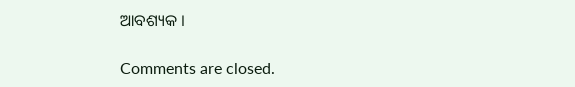ଆବଶ୍ୟକ ।

Comments are closed.